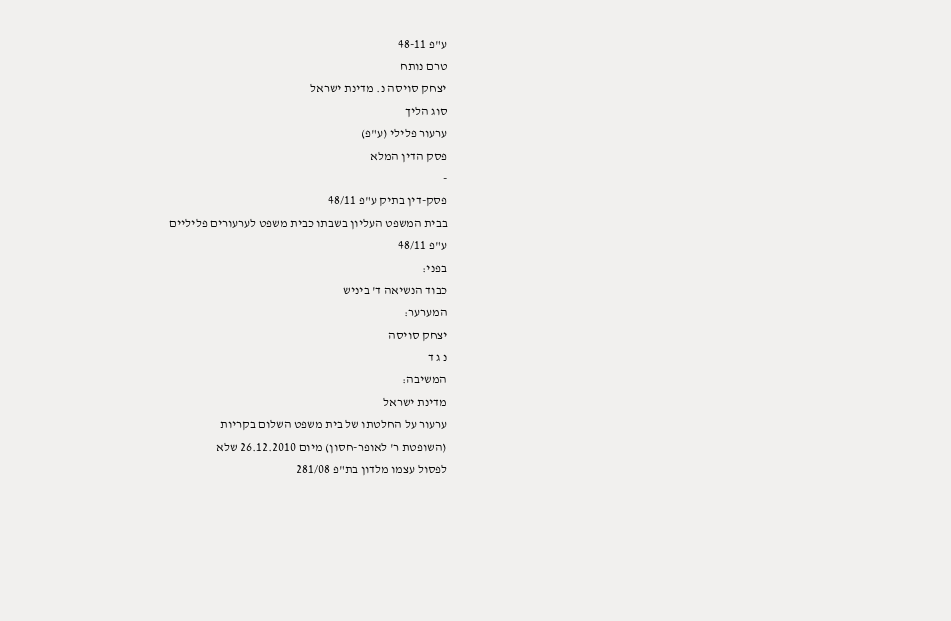ע"פ 48-11
טרם נותח
יצחק סויסה נ. מדינת ישראל
סוג הליך
ערעור פלילי (ע"פ)
פסק הדין המלא
-
פסק-דין בתיק ע"פ 48/11
בבית המשפט העליון בשבתו כבית משפט לערעורים פליליים
ע"פ 48/11
בפני:
כבוד הנשיאה ד' ביניש
המערער:
יצחק סויסה
נ ג ד
המשיבה:
מדינת ישראל
ערעור על החלטתו של בית משפט השלום בקריות
(השופטת ר' לאופר-חסון) מיום 26.12.2010 שלא
לפסול עצמו מלדון בת"פ 281/08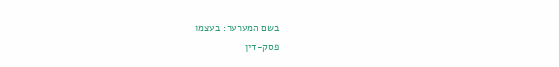בשם המערער: בעצמו
פסק-דין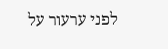לפני ערעור על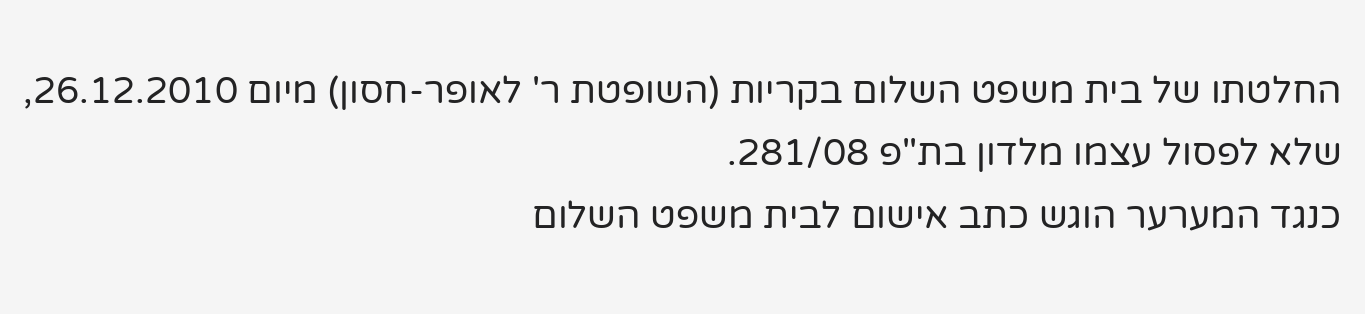החלטתו של בית משפט השלום בקריות (השופטת ר' לאופר-חסון) מיום 26.12.2010, שלא לפסול עצמו מלדון בת"פ 281/08.
כנגד המערער הוגש כתב אישום לבית משפט השלום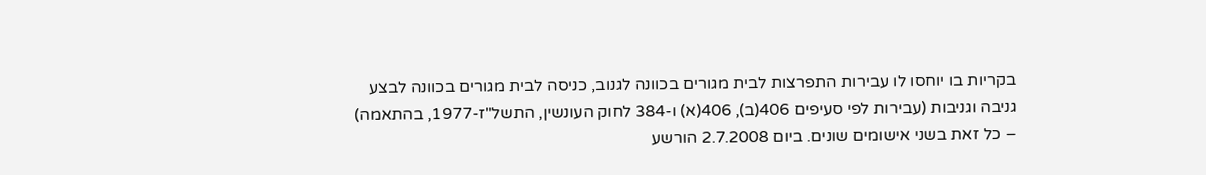בקריות בו יוחסו לו עבירות התפרצות לבית מגורים בכוונה לגנוב, כניסה לבית מגורים בכוונה לבצע גניבה וגניבות (עבירות לפי סעיפים 406(ב), 406(א) ו-384 לחוק העונשין, התשל"ז-1977, בהתאמה) – כל זאת בשני אישומים שונים. ביום 2.7.2008 הורשע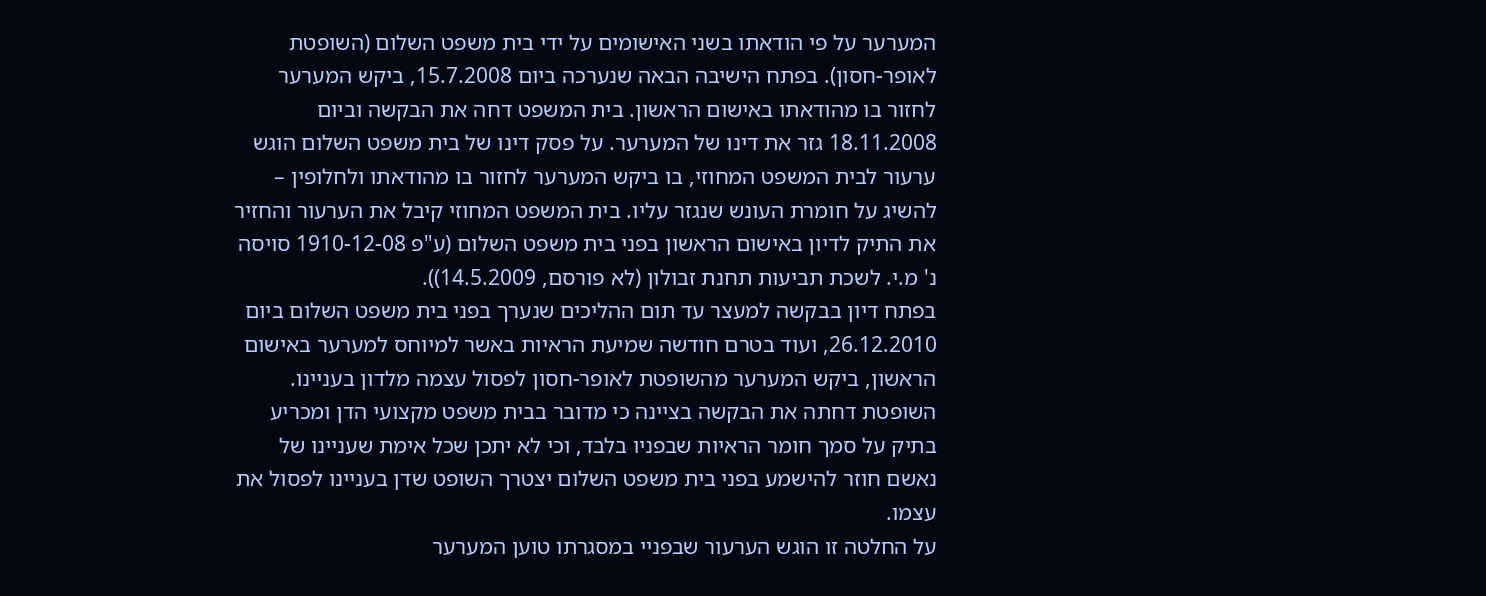המערער על פי הודאתו בשני האישומים על ידי בית משפט השלום (השופטת לאופר-חסון). בפתח הישיבה הבאה שנערכה ביום 15.7.2008, ביקש המערער לחזור בו מהודאתו באישום הראשון. בית המשפט דחה את הבקשה וביום 18.11.2008 גזר את דינו של המערער. על פסק דינו של בית משפט השלום הוגש ערעור לבית המשפט המחוזי, בו ביקש המערער לחזור בו מהודאתו ולחלופין – להשיג על חומרת העונש שנגזר עליו. בית המשפט המחוזי קיבל את הערעור והחזיר את התיק לדיון באישום הראשון בפני בית משפט השלום (ע"פ 1910-12-08 סויסה נ' מ.י. לשכת תביעות תחנת זבולון (לא פורסם, 14.5.2009)).
בפתח דיון בבקשה למעצר עד תום ההליכים שנערך בפני בית משפט השלום ביום 26.12.2010, ועוד בטרם חודשה שמיעת הראיות באשר למיוחס למערער באישום הראשון, ביקש המערער מהשופטת לאופר-חסון לפסול עצמה מלדון בעניינו. השופטת דחתה את הבקשה בציינה כי מדובר בבית משפט מקצועי הדן ומכריע בתיק על סמך חומר הראיות שבפניו בלבד, וכי לא יתכן שכל אימת שעניינו של נאשם חוזר להישמע בפני בית משפט השלום יצטרך השופט שדן בעניינו לפסול את עצמו.
על החלטה זו הוגש הערעור שבפניי במסגרתו טוען המערער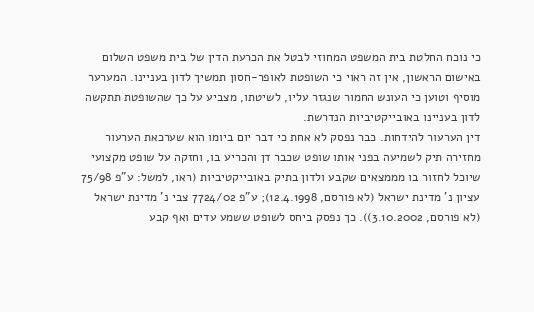כי נוכח החלטת בית המשפט המחוזי לבטל את הכרעת הדין של בית משפט השלום באישום הראשון, אין זה ראוי כי השופטת לאופר-חסון תמשיך לדון בעניינו. המערער מוסיף וטוען כי העונש החמור שנגזר עליו, לשיטתו, מצביע על כך שהשופטת תתקשה לדון בעניינו באובייקטיביות הנדרשת.
דין הערעור להידחות. כבר נפסק לא אחת כי דבר יום ביומו הוא שערכאת הערעור מחזירה תיק לשמיעה בפני אותו שופט שכבר דן והכריע בו, וחזקה על שופט מקצועי שיוכל לחזור בו מממצאים שקבע ולדון בתיק באובייקטיביות (ראו, למשל: ע"פ 75/98 עציון נ' מדינת ישראל (לא פורסם, 12.4.1998); ע"פ 7724/02 צבי נ' מדינת ישראל (לא פורסם, 3.10.2002)). כך נפסק ביחס לשופט ששמע עדים ואף קבע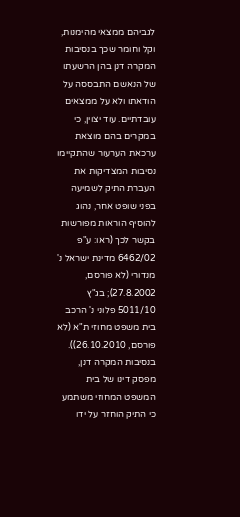לגביהם ממצאי מהימנות, וקל וחומר שכך בנסיבות המקרה דנן בהן הרשעתו של הנאשם התבססה על הודאתו ולא על ממצאים עובדתיים. עוד יצוין, כי במקרים בהם מוצאת ערכאת הערעור שהתקיימו נסיבות המצדיקות את העברת התיק לשמיעה בפני שופט אחר, נהוג להוסיף הוראות מפורשות בקשר לכך (ראו: ע"פ 6462/02 מדינת ישראל נ' מנדורי (לא פורסם, 27.8.2002); בג"ץ 5011/10 פלוני נ' הרכב בית משפט מחוזי ת"א (לא פורסם, 26.10.2010)). בנסיבות המקרה דנן, מפסק דינו של בית המשפט המחוזי משתמע כי התיק הוחזר על ידו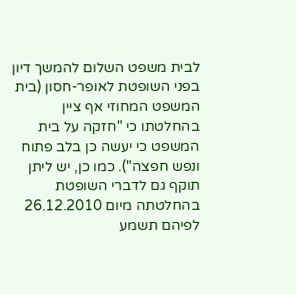לבית משפט השלום להמשך דיון בפני השופטת לאופר-חסון (בית המשפט המחוזי אף ציין בהחלטתו כי "חזקה על בית המשפט כי יעשה כן בלב פתוח ונפש חפצה"). כמו כן, יש ליתן תוקף גם לדברי השופטת בהחלטתה מיום 26.12.2010 לפיהם תשמע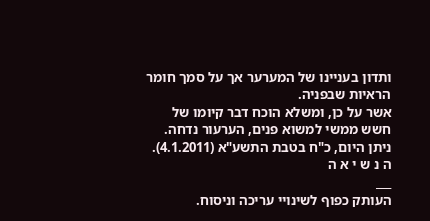ותדון בעניינו של המערער אך על סמך חומר הראיות שבפניה.
אשר על כן, ומשלא הוכח דבר קיומו של חשש ממשי למשוא פנים, הערעור נדחה.
ניתן היום, כ"ח בטבת התשע"א (4.1.2011).
ה נ ש י א ה
___
העותק כפוף לשינויי עריכה וניסוח.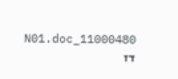11000480_N01.doc דז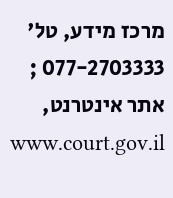מרכז מידע, טל' 077-2703333 ; אתר אינטרנט, www.court.gov.il